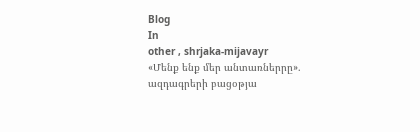Blog
In
other , shrjaka-mijavayr
«Մենք ենք մեր անտառներրը». ազդագրերի բացօթյա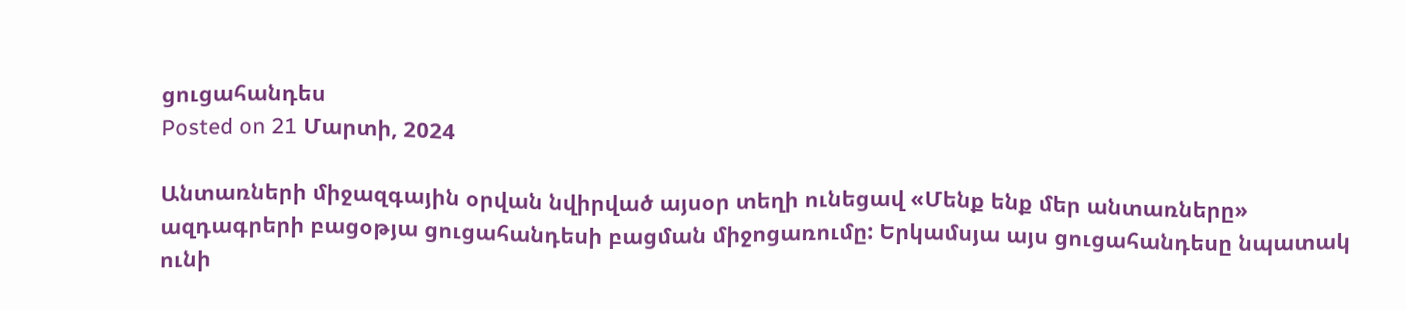ցուցահանդես
Posted on 21 Մարտի, 2024

Անտառների միջազգային օրվան նվիրված այսօր տեղի ունեցավ «Մենք ենք մեր անտառները» ազդագրերի բացօթյա ցուցահանդեսի բացման միջոցառումը: Երկամսյա այս ցուցահանդեսը նպատակ ունի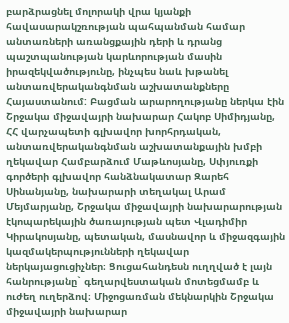բարձրացնել մոլորակի վրա կյանքի հավասարակշռության պահպանման համար անտառների առանցքային դերի և դրանց պաշտպանության կարևորության մասին իրազեկվածությունը, ինչպես նաև խթանել անտառվերականգնման աշխատանքները Հայաստանում: Բացման արարողությանը ներկա էին Շրջակա միջավայրի նախարար Հակոբ Սիմիդյանը, ՀՀ վարչապետի գլխավոր խորհրդական, անտառվերականգնման աշխատանքային խմբի ղեկավար Համբարձում Մաթևոսյանը, Սփյուռքի գործերի գլխավոր հանձնակատար Զարեհ Սինանյանը, նախարարի տեղակալ Արամ Մեյմարյանը, Շրջակա միջավայրի նախարարության էկոպարեկային ծառայության պետ Վլադիմիր Կիրակոսյանը, պետական, մասնավոր և միջազգային կազմակերպությունների ղեկավար ներկայացուցիչներ։ Ցուցահանդեսն ուղղված է լայն հանրությանը` գեղարվեստական մոտեցմամբ և ուժեղ ուղերձով։ Միջոցառման մեկնարկին Շրջակա միջավայրի նախարար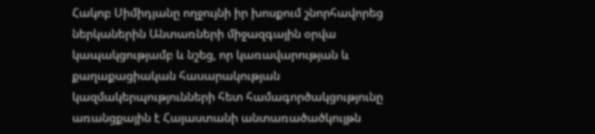Հակոբ Սիմիդյանը ողջույնի իր խոսքում շնորհավորեց ներկաներին Անտառների միջազգային օրվա կապակցությամբ և նշեց, որ կառավարության և քաղաքացիական հասարակության կազմակերպությունների հետ համագործակցությունը առանցքային է Հայաստանի անտառածածկույթն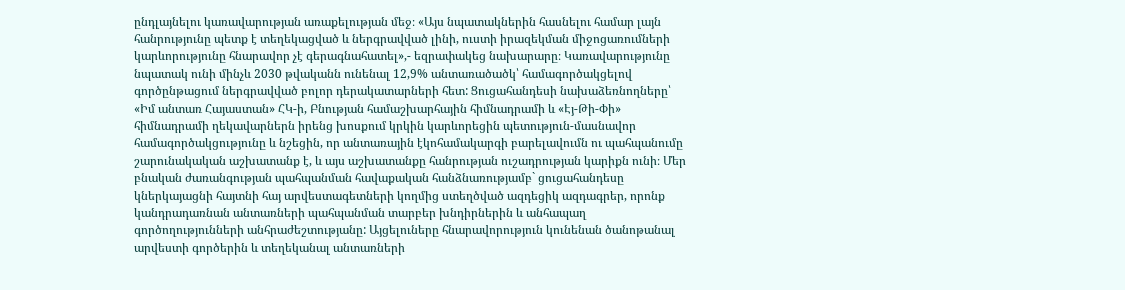ընդլայնելու կառավարության առաքելության մեջ։ «Այս նպատակներին հասնելու համար լայն հանրությունը պետք է տեղեկացված և ներգրավված լինի, ուստի իրազեկման միջոցառումների կարևորությունը հնարավոր չէ գերագնահատել»,- եզրափակեց նախարարը։ Կառավարությունը նպատակ ունի մինչև 2030 թվականն ունենալ 12,9% անտառածածկ՝ համագործակցելով գործընթացում ներգրավված բոլոր դերակատարների հետ: Ցուցահանդեսի նախաձեռնողները՝ «Իմ անտառ Հայաստան» ՀԿ-ի, Բնության համաշխարհային հիմնադրամի և «Էյ-Թի-Փի» հիմնադրամի ղեկավարներն իրենց խոսքում կրկին կարևորեցին պետություն-մասնավոր համագործակցությունը և նշեցին, որ անտառային էկոհամակարգի բարելավումն ու պահպանումը շարունակական աշխատանք է, և այս աշխատանքը հանրության ուշադրության կարիքն ունի։ Մեր բնական ժառանգության պահպանման հավաքական հանձնառությամբ` ցուցահանդեսը կներկայացնի հայտնի հայ արվեստագետների կողմից ստեղծված ազդեցիկ ազդագրեր, որոնք կանդրադառնան անտառների պահպանման տարբեր խնդիրներին և անհապաղ գործողությունների անհրաժեշտությանը: Այցելուները հնարավորություն կունենան ծանոթանալ արվեստի գործերին և տեղեկանալ անտառների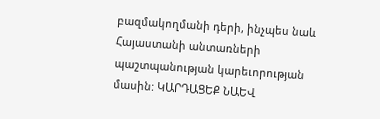բազմակողմանի դերի, ինչպես նաև Հայաստանի անտառների պաշտպանության կարեւորության մասին: ԿԱՐԴԱՑԵՔ ՆԱԵՎ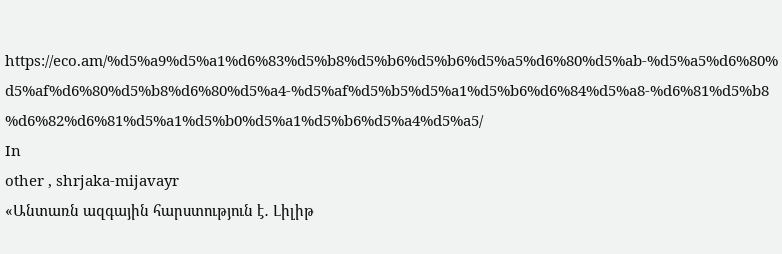https://eco.am/%d5%a9%d5%a1%d6%83%d5%b8%d5%b6%d5%b6%d5%a5%d6%80%d5%ab-%d5%a5%d6%80%d5%af%d6%80%d5%b8%d6%80%d5%a4-%d5%af%d5%b5%d5%a1%d5%b6%d6%84%d5%a8-%d6%81%d5%b8%d6%82%d6%81%d5%a1%d5%b0%d5%a1%d5%b6%d5%a4%d5%a5/
In
other , shrjaka-mijavayr
«Անտառն ազգային հարստություն է․ Լիլիթ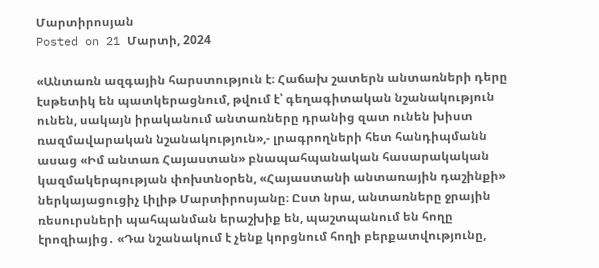Մարտիրոսյան
Posted on 21 Մարտի, 2024

«Անտառն ազգային հարստություն է։ Հաճախ շատերն անտառների դերը էսթետիկ են պատկերացնում, թվում է՝ գեղագիտական նշանակություն ունեն, սակայն իրականում անտառները դրանից զատ ունեն խիստ ռազմավարական նշանակություն»,- լրագրողների հետ հանդիպմանն ասաց «Իմ անտառ Հայաստան» բնապահպանական հասարակական կազմակերպության փոխտնօրեն, «Հայաստանի անտառային դաշինքի» ներկայացուցիչ Լիլիթ Մարտիրոսյանը։ Ըստ նրա, անտառները ջրային ռեսուրսների պահպանման երաշխիք են, պաշտպանում են հողը էրոզիայից․ «Դա նշանակում է չենք կորցնում հողի բերքատվությունը,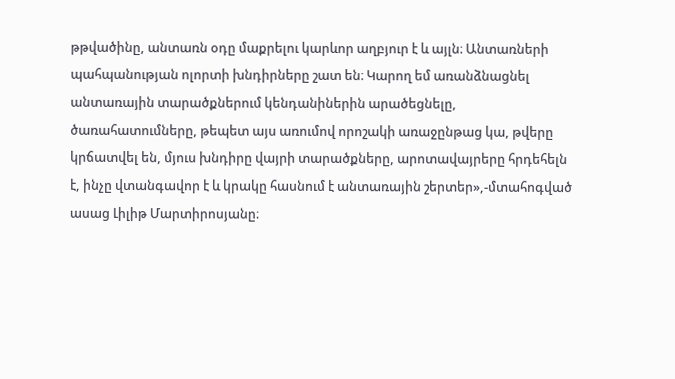թթվածինը, անտառն օդը մաքրելու կարևոր աղբյուր է և այլն։ Անտառների պահպանության ոլորտի խնդիրները շատ են։ Կարող եմ առանձնացնել անտառային տարածքներում կենդանիներին արածեցնելը, ծառահատումները, թեպետ այս առումով որոշակի առաջընթաց կա, թվերը կրճատվել են, մյուս խնդիրը վայրի տարածքները, արոտավայրերը հրդեհելն է, ինչը վտանգավոր է և կրակը հասնում է անտառային շերտեր»,-մտահոգված ասաց Լիլիթ Մարտիրոսյանը։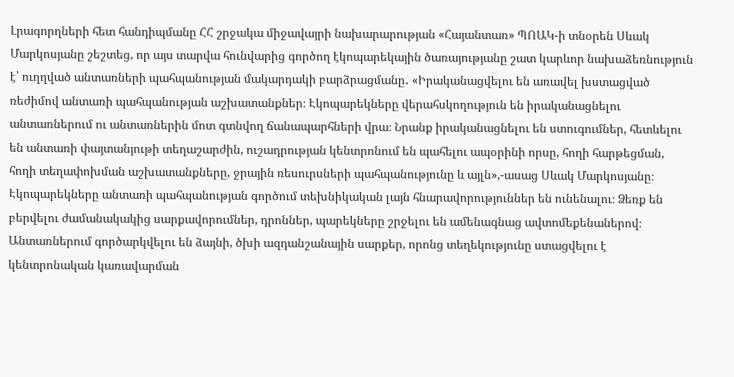Լրագորղների հետ հանդիպմանը ՀՀ շրջակա միջավայրի նախարարության «Հայանտառ» ՊՈԱԿ-ի տնօրեն Սևակ Մարկոսյանը շեշտեց, որ այս տարվա հունվարից գործող էկոպարեկային ծառայությանը շատ կարևոր նախաձեռնություն է՝ ուղղված անտառների պահպանության մակարդակի բարձրացմանը․ «Իրականացվելու են առավել խստացված ռեժիմով անտառի պահպանության աշխատանքներ։ Էկոպարեկները վերահսկողություն են իրականացնելու անտառներում ու անտառներին մոտ գտնվող ճանապարհների վրա։ Նրանք իրականացնելու են ստուգումներ, հետևելու են անտառի փայտանյութի տեղաշարժին, ուշադրության կենտրոնում են պահելու ապօրինի որսը, հողի հարթեցման, հողի տեղափոխման աշխատանքները, ջրային ռեսուրսների պահպանությունը և այլն»,-ասաց Սևակ Մարկոսյանը։ Էկոպարեկները անտառի պահպանության գործում տեխնիկական լայն հնարավորություններ են ունենալու։ Ձեռք են բերվելու ժամանակակից սարքավորումներ, դրոններ, պարեկները շրջելու են ամենագնաց ավտոմեքենաներով։ Անտառներում գործարկվելու են ձայնի, ծխի ազդանշանային սարքեր, որոնց տեղեկությունը ստացվելու է կենտրոնական կառավարման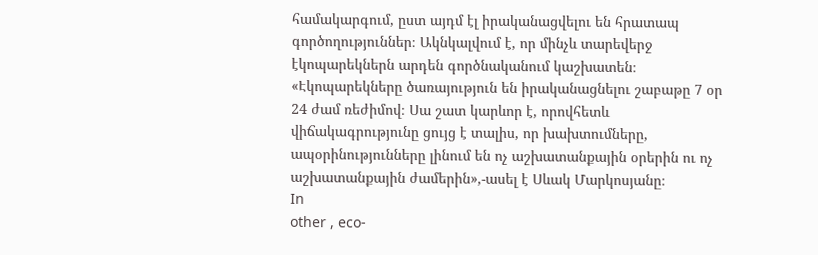համակարգում, ըստ այդմ էլ իրականացվելու են հրատապ գործողություններ։ Ակնկալվում է, որ մինչև տարեվերջ էկոպարեկներն արդեն գործնականում կաշխատեն։ «Էկոպարեկները ծառայություն են իրականացնելու շաբաթը 7 օր 24 ժամ ռեժիմով։ Սա շատ կարևոր է, որովհետև վիճակագրությունը ցույց է տալիս, որ խախտումները, ապօրինությունները լինում են ոչ աշխատանքային օրերին ու ոչ աշխատանքային ժամերին»,-ասել է Սևակ Մարկոսյանը։
In
other , eco-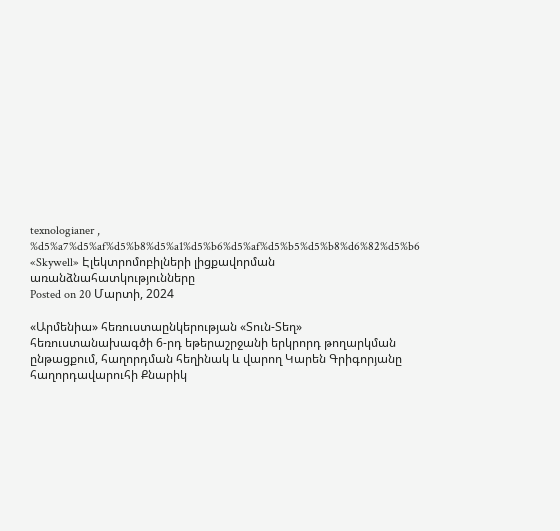texnologianer , %d5%a7%d5%af%d5%b8%d5%a1%d5%b6%d5%af%d5%b5%d5%b8%d6%82%d5%b6
«Skywell» Էլեկտրոմոբիլների լիցքավորման առանձնահատկությունները
Posted on 20 Մարտի, 2024

«Արմենիա» հեռուստաընկերության «Տուն-Տեղ» հեռուստանախագծի 6-րդ եթերաշրջանի երկրորդ թողարկման ընթացքում, հաղորդման հեղինակ և վարող Կարեն Գրիգորյանը հաղորդավարուհի Քնարիկ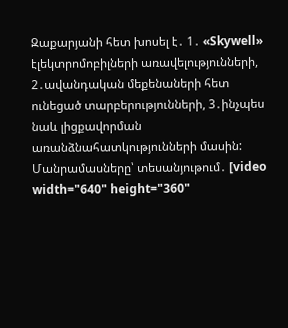Զաքարյանի հետ խոսել է․ 1․ «Skywell» էլեկտրոմոբիլների առավելությունների, 2․ավանդական մեքենաների հետ ունեցած տարբերությունների, 3․ինչպես նաև լիցքավորման առանձնահատկությունների մասին: Մանրամասները՝ տեսանյութում․ [video width="640" height="360"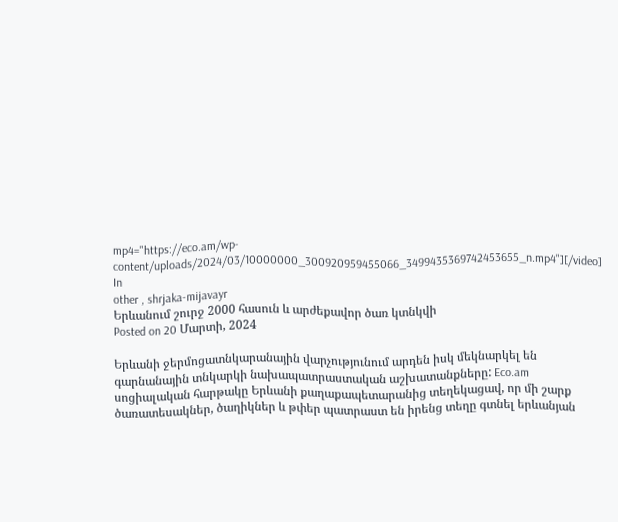mp4="https://eco.am/wp-content/uploads/2024/03/10000000_300920959455066_3499435369742453655_n.mp4"][/video]
In
other , shrjaka-mijavayr
Երևանում շուրջ 2000 հասուն և արժեքավոր ծառ կտնկվի
Posted on 20 Մարտի, 2024

Երևանի ջերմոցատնկարանային վարչությունում արդեն իսկ մեկնարկել են գարնանային տնկարկի նախապատրաստական աշխատանքները: Eco.am սոցիալական հարթակը Երևանի քաղաքապետարանից տեղեկացավ, որ մի շարք ծառատեսակներ, ծաղիկներ և թփեր պատրաստ են իրենց տեղը գտնել երևանյան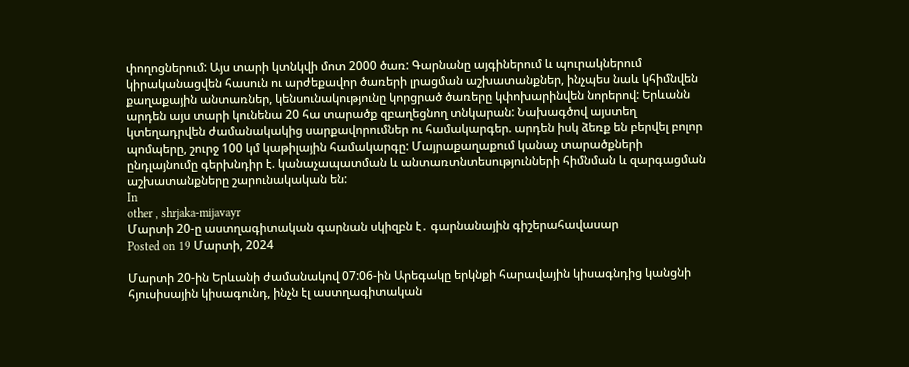փողոցներում: Այս տարի կտնկվի մոտ 2000 ծառ: Գարնանը այգիներում և պուրակներում կիրականացվեն հասուն ու արժեքավոր ծառերի լրացման աշխատանքներ, ինչպես նաև կհիմնվեն քաղաքային անտառներ, կենսունակությունը կորցրած ծառերը կփոխարինվեն նորերով: Երևանն արդեն այս տարի կունենա 20 հա տարածք զբաղեցնող տնկարան: Նախագծով այստեղ կտեղադրվեն ժամանակակից սարքավորումներ ու համակարգեր. արդեն իսկ ձեռք են բերվել բոլոր պոմպերը, շուրջ 100 կմ կաթիլային համակարգը: Մայրաքաղաքում կանաչ տարածքների ընդլայնումը գերխնդիր է. կանաչապատման և անտառտնտեսությունների հիմնման և զարգացման աշխատանքները շարունակական են:
In
other , shrjaka-mijavayr
Մարտի 20-ը աստղագիտական գարնան սկիզբն է․ գարնանային գիշերահավասար
Posted on 19 Մարտի, 2024

Մարտի 20-ին Երևանի ժամանակով 07:06-ին Արեգակը երկնքի հարավային կիսագնդից կանցնի հյուսիսային կիսագունդ, ինչն էլ աստղագիտական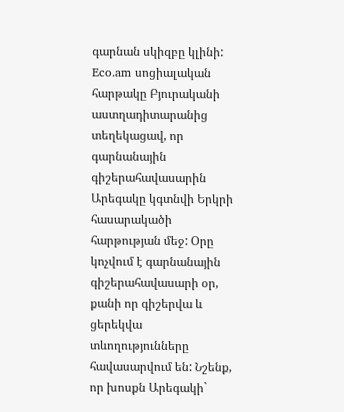գարնան սկիզբը կլինի: Eco.am սոցիալական հարթակը Բյուրականի աստղադիտարանից տեղեկացավ, որ գարնանային գիշերահավասարին Արեգակը կգտնվի Երկրի հասարակածի հարթության մեջ: Օրը կոչվում է գարնանային գիշերահավասարի օր, քանի որ գիշերվա և ցերեկվա տևողությունները հավասարվում են: Նշենք, որ խոսքն Արեգակի`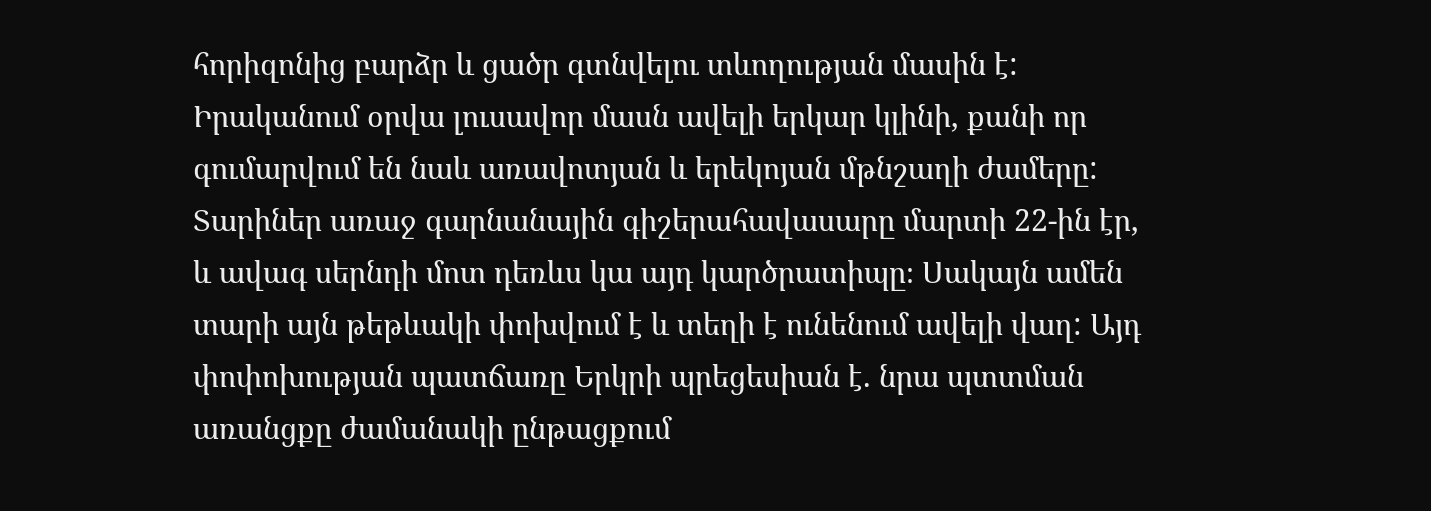հորիզոնից բարձր և ցածր գտնվելու տևողության մասին է: Իրականում օրվա լուսավոր մասն ավելի երկար կլինի, քանի որ գումարվում են նաև առավոտյան և երեկոյան մթնշաղի ժամերը: Տարիներ առաջ գարնանային գիշերահավասարը մարտի 22-ին էր, և ավագ սերնդի մոտ դեռևս կա այդ կարծրատիպը։ Սակայն ամեն տարի այն թեթևակի փոխվում է և տեղի է ունենում ավելի վաղ: Այդ փոփոխության պատճառը Երկրի պրեցեսիան է. նրա պտտման առանցքը ժամանակի ընթացքում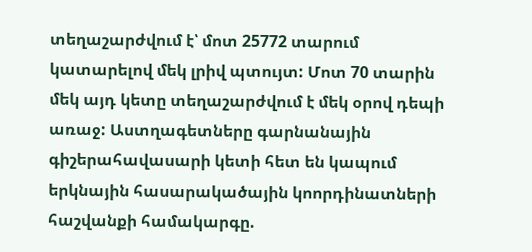տեղաշարժվում է՝ մոտ 25772 տարում կատարելով մեկ լրիվ պտույտ: Մոտ 70 տարին մեկ այդ կետը տեղաշարժվում է մեկ օրով դեպի առաջ: Աստղագետները գարնանային գիշերահավասարի կետի հետ են կապում երկնային հասարակածային կոորդինատների հաշվանքի համակարգը.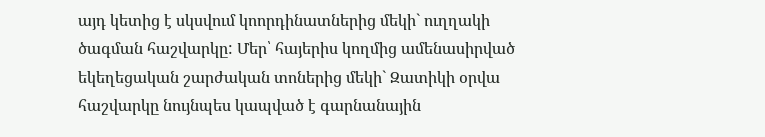այդ կետից է սկսվում կոորդինատներից մեկի` ուղղակի ծագման հաշվարկը: Մեր՝ հայերիս կողմից ամենասիրված եկեղեցական շարժական տոներից մեկի` Զատիկի օրվա հաշվարկը նույնպես կապված է գարնանային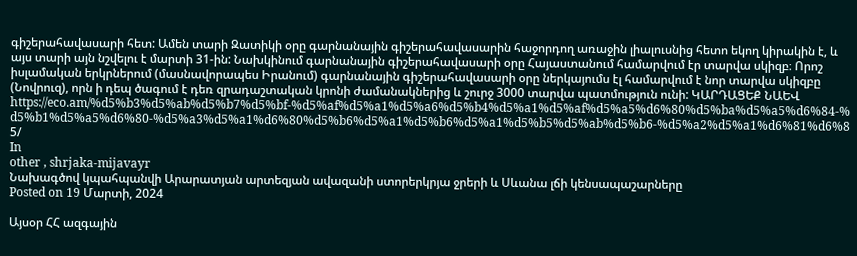գիշերահավասարի հետ: Ամեն տարի Զատիկի օրը գարնանային գիշերահավասարին հաջորդող առաջին լիալուսնից հետո եկող կիրակին է, և այս տարի այն նշվելու է մարտի 31-ին: Նախկինում գարնանային գիշերահավասարի օրը Հայաստանում համարվում էր տարվա սկիզբ։ Որոշ իսլամական երկրներում (մասնավորապես Իրանում) գարնանային գիշերահավասարի օրը ներկայումս էլ համարվում է նոր տարվա սկիզբը (Նովրուզ), որն ի դեպ ծագում է դեռ զրադաշտական կրոնի ժամանակներից և շուրջ 3000 տարվա պատմություն ունի: ԿԱՐԴԱՑԵՔ ՆԱԵՎ https://eco.am/%d5%b3%d5%ab%d5%b7%d5%bf-%d5%af%d5%a1%d5%a6%d5%b4%d5%a1%d5%af%d5%a5%d6%80%d5%ba%d5%a5%d6%84-%d5%b1%d5%a5%d6%80-%d5%a3%d5%a1%d6%80%d5%b6%d5%a1%d5%b6%d5%a1%d5%b5%d5%ab%d5%b6-%d5%a2%d5%a1%d6%81%d6%85/
In
other , shrjaka-mijavayr
Նախագծով կպահպանվի Արարատյան արտեզյան ավազանի ստորերկրյա ջրերի և Սևանա լճի կենսապաշարները
Posted on 19 Մարտի, 2024

Այսօր ՀՀ ազգային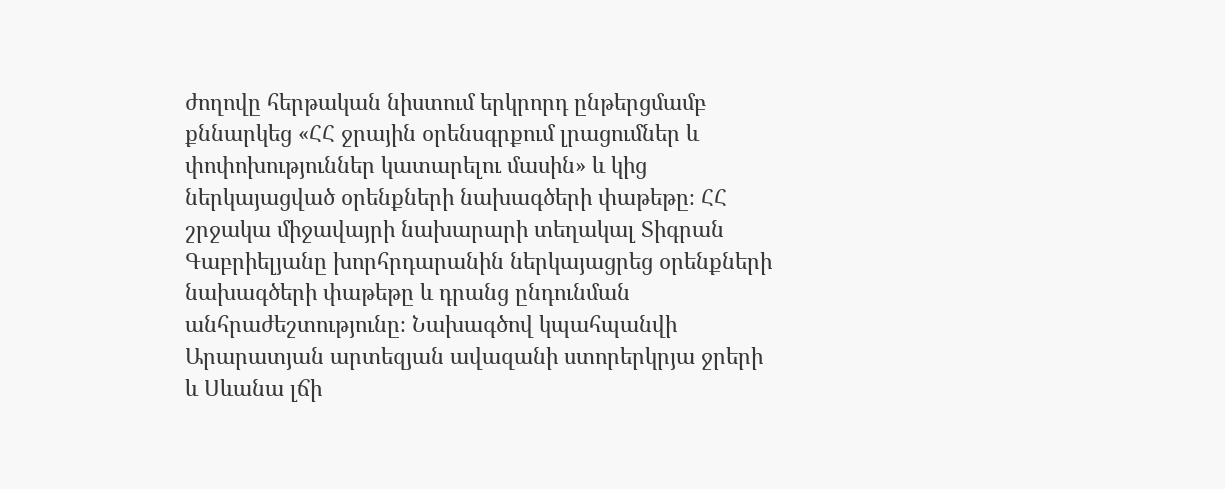ժողովը հերթական նիստում երկրորդ ընթերցմամբ քննարկեց «ՀՀ ջրային օրենսգրքում լրացումներ և փոփոխություններ կատարելու մասին» և կից ներկայացված օրենքների նախագծերի փաթեթը։ ՀՀ շրջակա միջավայրի նախարարի տեղակալ Տիգրան Գաբրիելյանը խորհրդարանին ներկայացրեց օրենքների նախագծերի փաթեթը և դրանց ընդունման անհրաժեշտությունը։ Նախագծով կպահպանվի Արարատյան արտեզյան ավազանի ստորերկրյա ջրերի և Սևանա լճի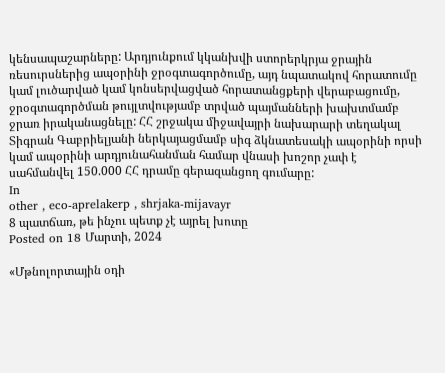կենսապաշարները: Արդյունքում կկանխվի ստորերկրյա ջրային ռեսուրսներից ապօրինի ջրօգտագործումը, այդ նպատակով հորատումը կամ լուծարված կամ կոնսերվացված հորատանցքերի վերաբացումը, ջրօգտագործման թույլտվությամբ տրված պայմանների խախտմամբ ջրառ իրականացնելը: ՀՀ շրջակա միջավայրի նախարարի տեղակալ Տիգրան Գաբրիելյանի ներկայացմամբ սիգ ձկնատեսակի ապօրինի որսի կամ ապօրինի արդյունահանման համար վնասի խոշոր չափ է սահմանվել 150.000 ՀՀ դրամը գերազանցող գումարը:
In
other , eco-aprelakerp , shrjaka-mijavayr
8 պատճառ, թե ինչու պետք չէ այրել խոտը
Posted on 18 Մարտի, 2024

«Մթնոլորտային օդի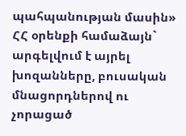պահպանության մասին» ՀՀ օրենքի համաձայն` արգելվում է այրել խոզանները, բուսական մնացորդներով ու չորացած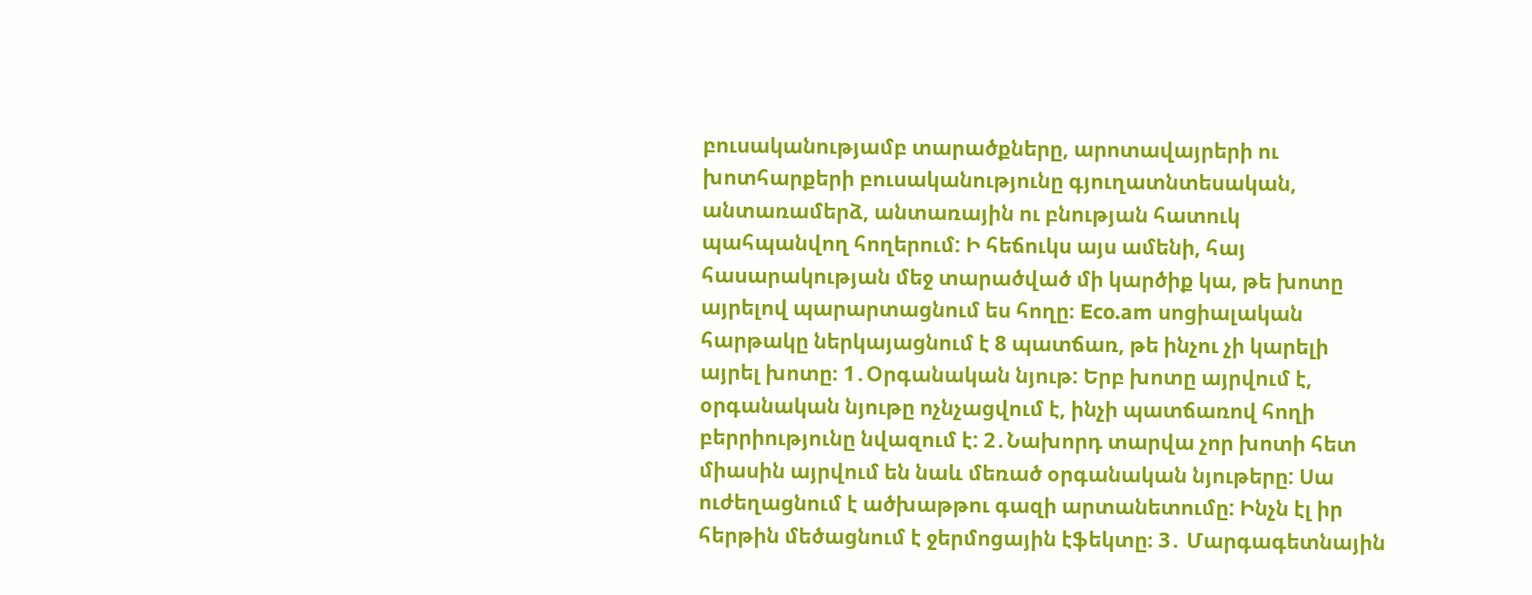բուսականությամբ տարածքները, արոտավայրերի ու խոտհարքերի բուսականությունը գյուղատնտեսական, անտառամերձ, անտառային ու բնության հատուկ պահպանվող հողերում: Ի հեճուկս այս ամենի, հայ հասարակության մեջ տարածված մի կարծիք կա, թե խոտը այրելով պարարտացնում ես հողը։ Eco.am սոցիալական հարթակը ներկայացնում է 8 պատճառ, թե ինչու չի կարելի այրել խոտը։ 1․Օրգանական նյութ: Երբ խոտը այրվում է, օրգանական նյութը ոչնչացվում է, ինչի պատճառով հողի բերրիությունը նվազում է: 2․Նախորդ տարվա չոր խոտի հետ միասին այրվում են նաև մեռած օրգանական նյութերը: Սա ուժեղացնում է ածխաթթու գազի արտանետումը: Ինչն էլ իր հերթին մեծացնում է ջերմոցային էֆեկտը։ 3․ Մարգագետնային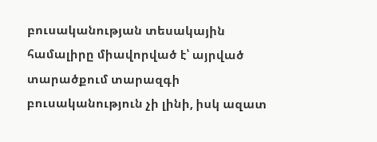բուսականության տեսակային համալիրը միավորված է՝ այրված տարածքում տարազգի բուսականություն չի լինի, իսկ ազատ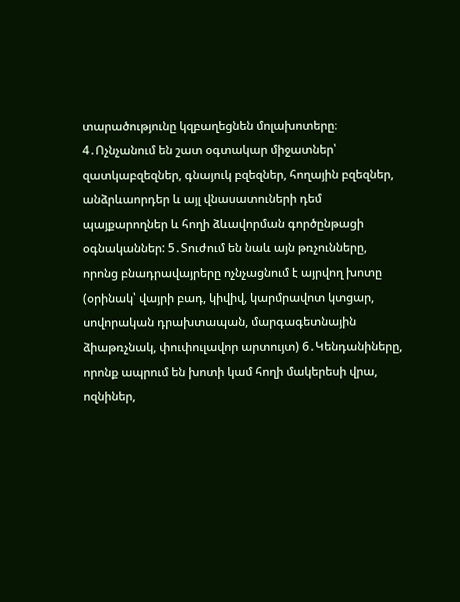տարածությունը կզբաղեցնեն մոլախոտերը։ 4․Ոչնչանում են շատ օգտակար միջատներ՝ զատկաբզեզներ, գնայուկ բզեզներ, հողային բզեզներ, անձրևաորդեր և այլ վնասատուների դեմ պայքարողներ և հողի ձևավորման գործընթացի օգնականներ: 5․Տուժում են նաև այն թռչունները, որոնց բնադրավայրերը ոչնչացնում է այրվող խոտը (օրինակ՝ վայրի բադ, կիվիվ, կարմրավոտ կտցար, սովորական դրախտապան, մարգագետնային ձիաթռչնակ, փուփուլավոր արտույտ) 6․Կենդանիները, որոնք ապրում են խոտի կամ հողի մակերեսի վրա, ոզնիներ,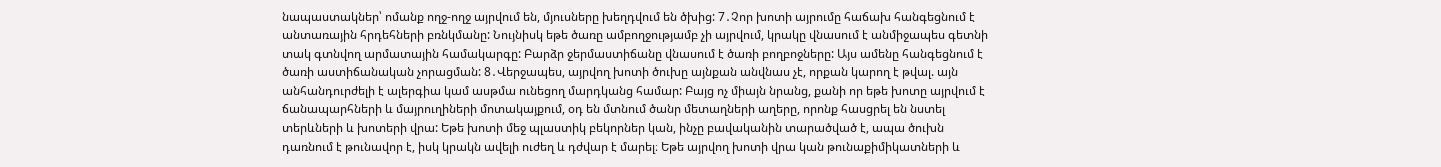նապաստակներ՝ ոմանք ողջ-ողջ այրվում են, մյուսները խեղդվում են ծխից: 7․Չոր խոտի այրումը հաճախ հանգեցնում է անտառային հրդեհների բռնկմանը: Նույնիսկ եթե ծառը ամբողջությամբ չի այրվում, կրակը վնասում է անմիջապես գետնի տակ գտնվող արմատային համակարգը: Բարձր ջերմաստիճանը վնասում է ծառի բողբոջները: Այս ամենը հանգեցնում է ծառի աստիճանական չորացման: 8․Վերջապես, այրվող խոտի ծուխը այնքան անվնաս չէ, որքան կարող է թվալ. այն անհանդուրժելի է ալերգիա կամ ասթմա ունեցող մարդկանց համար: Բայց ոչ միայն նրանց, քանի որ եթե խոտը այրվում է ճանապարհների և մայրուղիների մոտակայքում, օդ են մտնում ծանր մետաղների աղերը, որոնք հասցրել են նստել տերևների և խոտերի վրա: Եթե խոտի մեջ պլաստիկ բեկորներ կան, ինչը բավականին տարածված է, ապա ծուխն դառնում է թունավոր է, իսկ կրակն ավելի ուժեղ և դժվար է մարել։ Եթե այրվող խոտի վրա կան թունաքիմիկատների և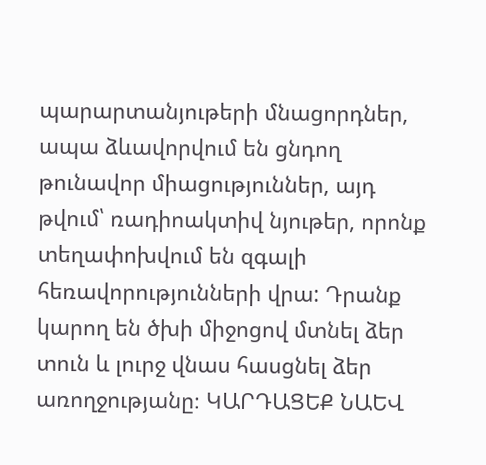պարարտանյութերի մնացորդներ, ապա ձևավորվում են ցնդող թունավոր միացություններ, այդ թվում՝ ռադիոակտիվ նյութեր, որոնք տեղափոխվում են զգալի հեռավորությունների վրա: Դրանք կարող են ծխի միջոցով մտնել ձեր տուն և լուրջ վնաս հասցնել ձեր առողջությանը։ ԿԱՐԴԱՑԵՔ ՆԱԵՎ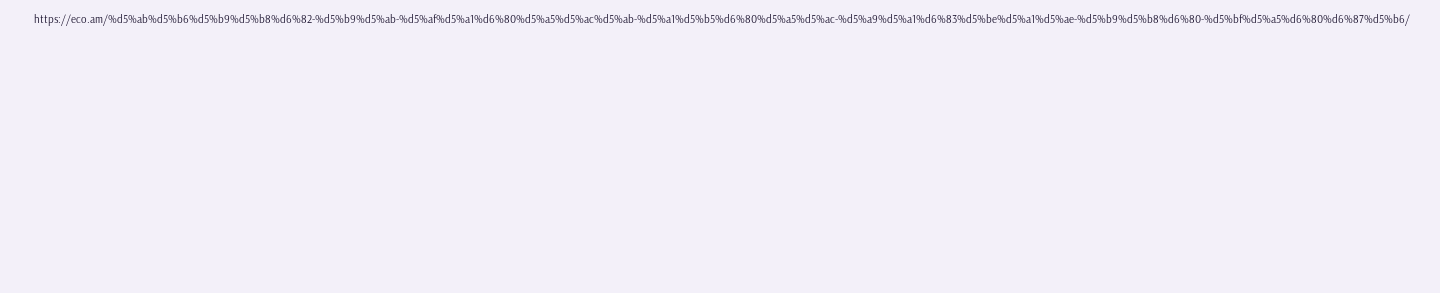https://eco.am/%d5%ab%d5%b6%d5%b9%d5%b8%d6%82-%d5%b9%d5%ab-%d5%af%d5%a1%d6%80%d5%a5%d5%ac%d5%ab-%d5%a1%d5%b5%d6%80%d5%a5%d5%ac-%d5%a9%d5%a1%d6%83%d5%be%d5%a1%d5%ae-%d5%b9%d5%b8%d6%80-%d5%bf%d5%a5%d6%80%d6%87%d5%b6/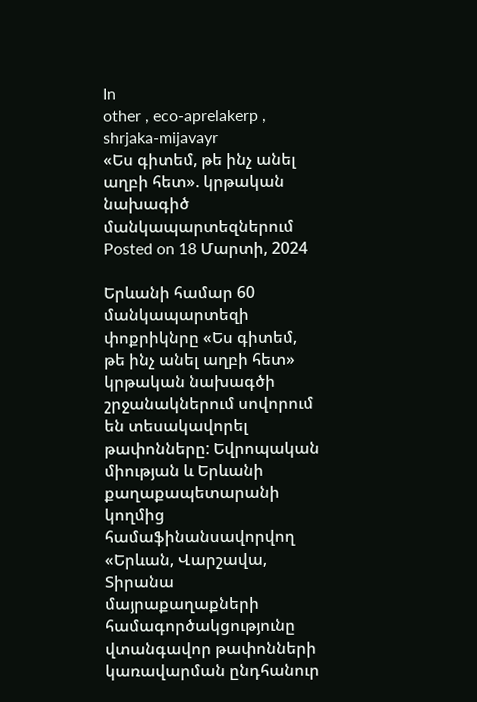In
other , eco-aprelakerp , shrjaka-mijavayr
«Ես գիտեմ, թե ինչ անել աղբի հետ». կրթական նախագիծ մանկապարտեզներում
Posted on 18 Մարտի, 2024

Երևանի համար 60 մանկապարտեզի փոքրիկնրը «Ես գիտեմ, թե ինչ անել աղբի հետ» կրթական նախագծի շրջանակներում սովորում են տեսակավորել թափոնները: Եվրոպական միության և Երևանի քաղաքապետարանի կողմից համաֆինանսավորվող «Երևան, Վարշավա, Տիրանա մայրաքաղաքների համագործակցությունը վտանգավոր թափոնների կառավարման ընդհանուր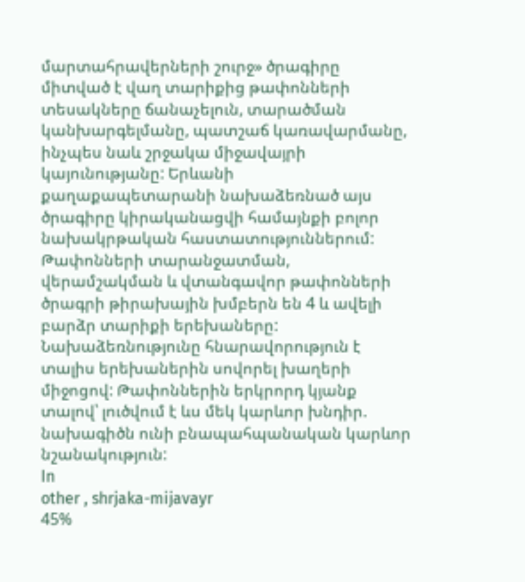մարտահրավերների շուրջ» ծրագիրը միտված է վաղ տարիքից թափոնների տեսակները ճանաչելուն, տարածման կանխարգելմանը, պատշաճ կառավարմանը, ինչպես նաև շրջակա միջավայրի կայունությանը: Երևանի քաղաքապետարանի նախաձեռնած այս ծրագիրը կիրականացվի համայնքի բոլոր նախակրթական հաստատություններում: Թափոնների տարանջատման, վերամշակման և վտանգավոր թափոնների ծրագրի թիրախային խմբերն են 4 և ավելի բարձր տարիքի երեխաները: Նախաձեռնությունը հնարավորություն է տալիս երեխաներին սովորել խաղերի միջոցով: Թափոններին երկրորդ կյանք տալով՝ լուծվում է ևս մեկ կարևոր խնդիր. նախագիծն ունի բնապահպանական կարևոր նշանակություն:
In
other , shrjaka-mijavayr
45%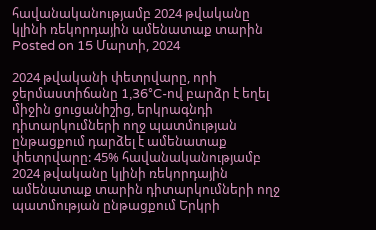հավանականությամբ 2024 թվականը կլինի ռեկորդային ամենատաք տարին
Posted on 15 Մարտի, 2024

2024 թվականի փետրվարը, որի ջերմաստիճանը 1,36°C-ով բարձր է եղել միջին ցուցանիշից, երկրագնդի դիտարկումների ողջ պատմության ընթացքում դարձել է ամենատաք փետրվարը: 45% հավանականությամբ 2024 թվականը կլինի ռեկորդային ամենատաք տարին դիտարկումների ողջ պատմության ընթացքում Երկրի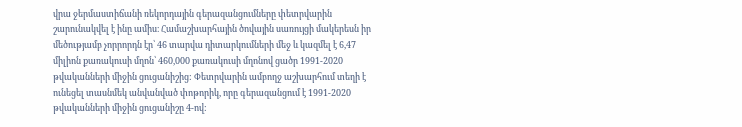վրա ջերմաստիճանի ռեկորդային գերազանցումները փետրվարին շարունակվել է ինը ամիս։ Համաշխարհային ծովային սառույցի մակերեսն իր մեծությամբ չորրորդն էր՝ 46 տարվա դիտարկումների մեջ և կազմել է 6,47 միլիոն քառակուսի մղոն՝ 460,000 քառակուսի մղոնով ցածր 1991-2020 թվականների միջին ցուցանիշից: Փետրվարին ամբողջ աշխարհում տեղի է ունեցել տասնմեկ անվանված փոթորիկ, որը գերազանցում է 1991-2020 թվականների միջին ցուցանիշը 4-ով: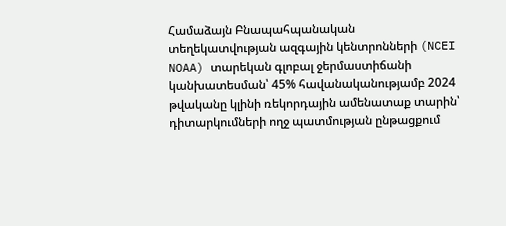Համաձայն Բնապահպանական տեղեկատվության ազգային կենտրոնների (NCEI NOAA) տարեկան գլոբալ ջերմաստիճանի կանխատեսման՝ 45% հավանականությամբ 2024 թվականը կլինի ռեկորդային ամենատաք տարին՝ դիտարկումների ողջ պատմության ընթացքում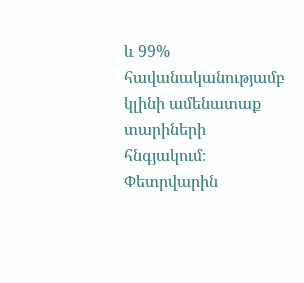և 99% հավանականությամբ կլինի ամենատաք տարիների հնգյակում։ Փետրվարին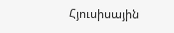Հյուսիսային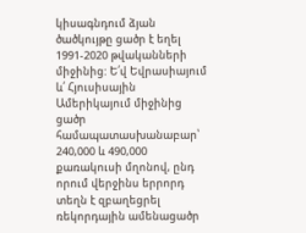կիսագնդում ձյան ծածկույթը ցածր է եղել 1991-2020 թվականների միջինից: Ե՛վ Եվրասիայում և՛ Հյուսիսային Ամերիկայում միջինից ցածր համապատասխանաբար՝ 240,000 և 490,000 քառակուսի մղոնով, ընդ որում վերջինս երրորդ տեղն է զբաղեցրել ռեկորդային ամենացածր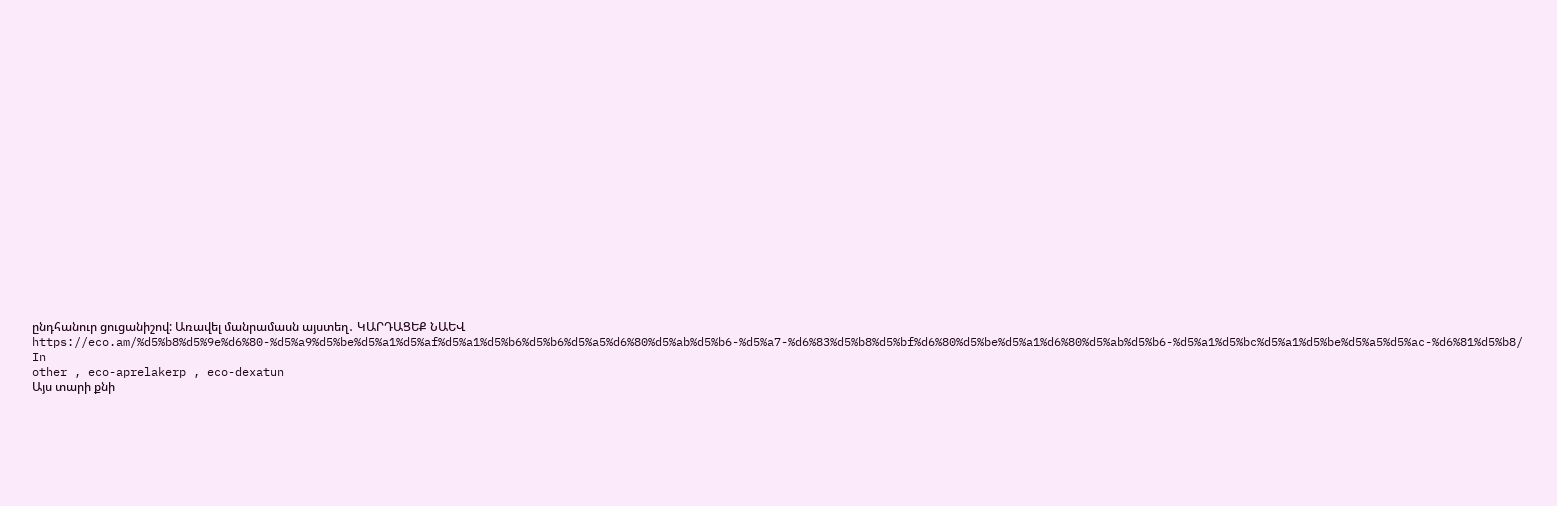ընդհանուր ցուցանիշով: Առավել մանրամասն այստեղ․ ԿԱՐԴԱՑԵՔ ՆԱԵՎ https://eco.am/%d5%b8%d5%9e%d6%80-%d5%a9%d5%be%d5%a1%d5%af%d5%a1%d5%b6%d5%b6%d5%a5%d6%80%d5%ab%d5%b6-%d5%a7-%d6%83%d5%b8%d5%bf%d6%80%d5%be%d5%a1%d6%80%d5%ab%d5%b6-%d5%a1%d5%bc%d5%a1%d5%be%d5%a5%d5%ac-%d6%81%d5%b8/
In
other , eco-aprelakerp , eco-dexatun
Այս տարի քնի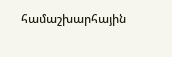համաշխարհային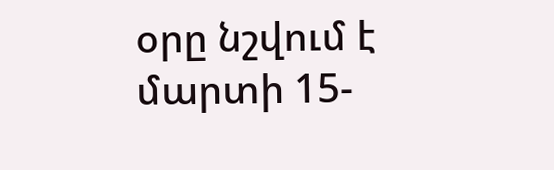օրը նշվում է մարտի 15-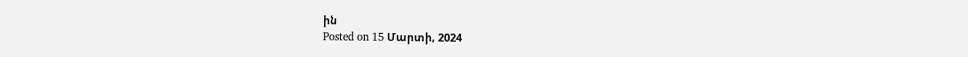ին
Posted on 15 Մարտի, 2024